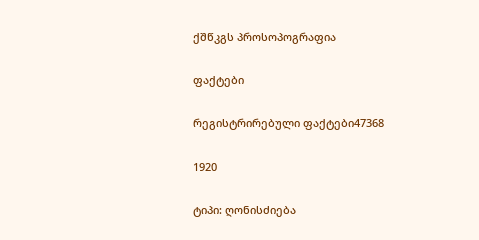ქშწკგს პროსოპოგრაფია

ფაქტები

რეგისტრირებული ფაქტები47368

1920

ტიპი: ღონისძიება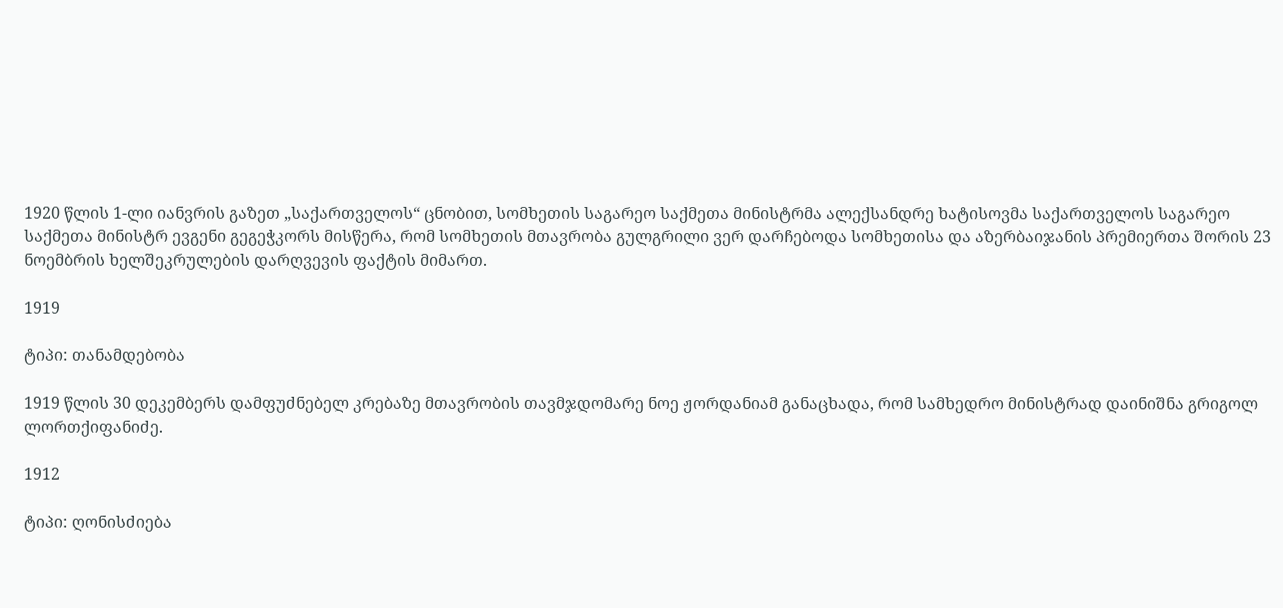1920 წლის 1-ლი იანვრის გაზეთ „საქართველოს“ ცნობით, სომხეთის საგარეო საქმეთა მინისტრმა ალექსანდრე ხატისოვმა საქართველოს საგარეო საქმეთა მინისტრ ევგენი გეგეჭკორს მისწერა, რომ სომხეთის მთავრობა გულგრილი ვერ დარჩებოდა სომხეთისა და აზერბაიჯანის პრემიერთა შორის 23 ნოემბრის ხელშეკრულების დარღვევის ფაქტის მიმართ.

1919

ტიპი: თანამდებობა

1919 წლის 30 დეკემბერს დამფუძნებელ კრებაზე მთავრობის თავმჯდომარე ნოე ჟორდანიამ განაცხადა, რომ სამხედრო მინისტრად დაინიშნა გრიგოლ ლორთქიფანიძე.

1912

ტიპი: ღონისძიება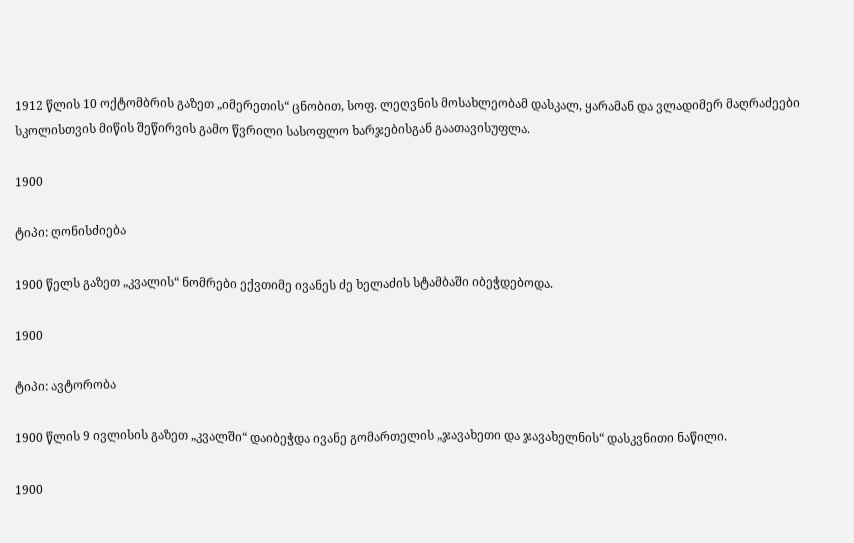1912 წლის 10 ოქტომბრის გაზეთ „იმერეთის“ ცნობით, სოფ. ლეღვნის მოსახლეობამ დასკალ, ყარამან და ვლადიმერ მაღრაძეები სკოლისთვის მიწის შეწირვის გამო წვრილი სასოფლო ხარჯებისგან გაათავისუფლა.

1900

ტიპი: ღონისძიება

1900 წელს გაზეთ „კვალის“ ნომრები ექვთიმე ივანეს ძე ხელაძის სტამბაში იბეჭდებოდა.

1900

ტიპი: ავტორობა

1900 წლის 9 ივლისის გაზეთ „კვალში“ დაიბეჭდა ივანე გომართელის „ჯავახეთი და ჯავახელნის“ დასკვნითი ნაწილი.

1900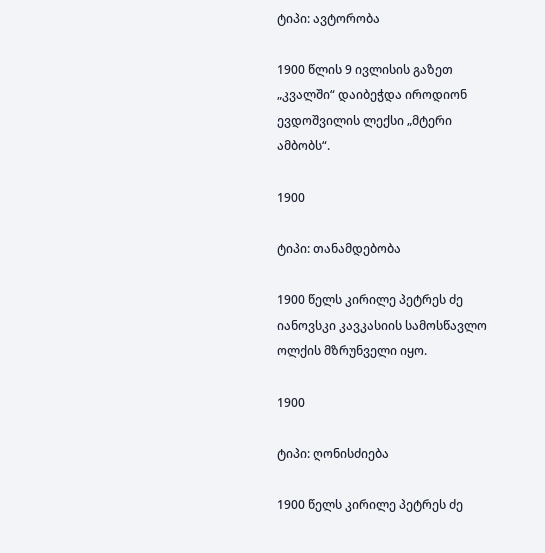ტიპი: ავტორობა

1900 წლის 9 ივლისის გაზეთ „კვალში“ დაიბეჭდა იროდიონ ევდოშვილის ლექსი „მტერი ამბობს“.

1900

ტიპი: თანამდებობა

1900 წელს კირილე პეტრეს ძე იანოვსკი კავკასიის სამოსწავლო ოლქის მზრუნველი იყო.

1900

ტიპი: ღონისძიება

1900 წელს კირილე პეტრეს ძე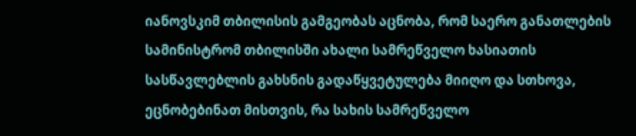იანოვსკიმ თბილისის გამგეობას აცნობა, რომ საერო განათლების სამინისტრომ თბილისში ახალი სამრეწველო ხასიათის სასწავლებლის გახსნის გადაწყვეტულება მიიღო და სთხოვა, ეცნობებინათ მისთვის, რა სახის სამრეწველო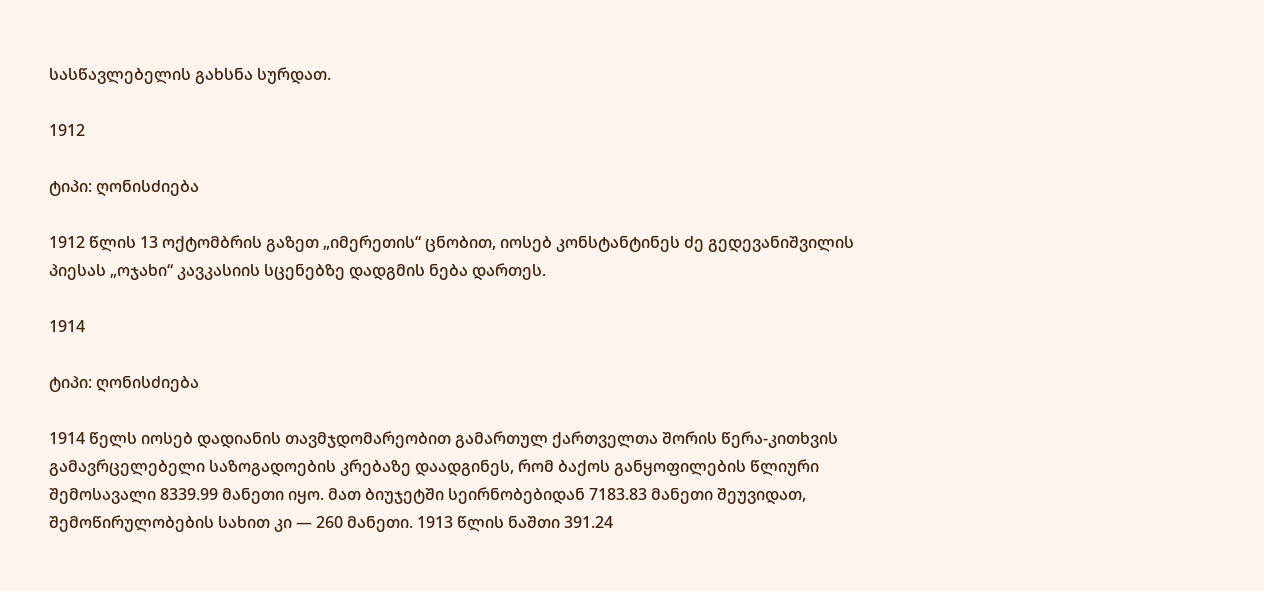სასწავლებელის გახსნა სურდათ.

1912

ტიპი: ღონისძიება

1912 წლის 13 ოქტომბრის გაზეთ „იმერეთის“ ცნობით, იოსებ კონსტანტინეს ძე გედევანიშვილის პიესას „ოჯახი“ კავკასიის სცენებზე დადგმის ნება დართეს.

1914

ტიპი: ღონისძიება

1914 წელს იოსებ დადიანის თავმჯდომარეობით გამართულ ქართველთა შორის წერა-კითხვის გამავრცელებელი საზოგადოების კრებაზე დაადგინეს, რომ ბაქოს განყოფილების წლიური შემოსავალი 8339.99 მანეთი იყო. მათ ბიუჯეტში სეირნობებიდან 7183.83 მანეთი შეუვიდათ, შემოწირულობების სახით კი — 260 მანეთი. 1913 წლის ნაშთი 391.24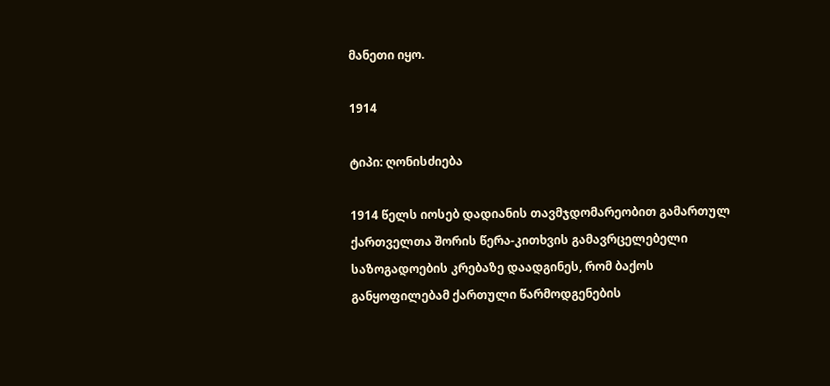მანეთი იყო.

1914

ტიპი: ღონისძიება

1914 წელს იოსებ დადიანის თავმჯდომარეობით გამართულ ქართველთა შორის წერა-კითხვის გამავრცელებელი საზოგადოების კრებაზე დაადგინეს, რომ ბაქოს განყოფილებამ ქართული წარმოდგენების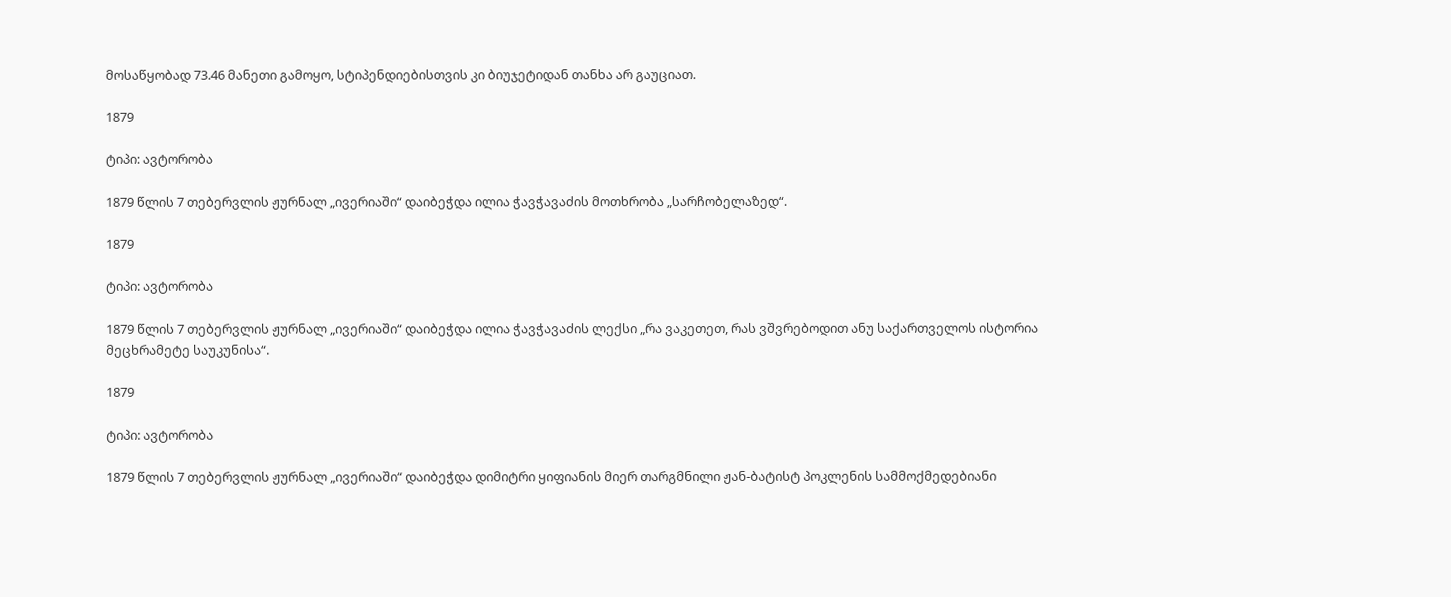მოსაწყობად 73.46 მანეთი გამოყო, სტიპენდიებისთვის კი ბიუჯეტიდან თანხა არ გაუციათ.

1879

ტიპი: ავტორობა

1879 წლის 7 თებერვლის ჟურნალ „ივერიაში“ დაიბეჭდა ილია ჭავჭავაძის მოთხრობა „სარჩობელაზედ“.

1879

ტიპი: ავტორობა

1879 წლის 7 თებერვლის ჟურნალ „ივერიაში“ დაიბეჭდა ილია ჭავჭავაძის ლექსი „რა ვაკეთეთ, რას ვშვრებოდით ანუ საქართველოს ისტორია მეცხრამეტე საუკუნისა“.

1879

ტიპი: ავტორობა

1879 წლის 7 თებერვლის ჟურნალ „ივერიაში“ დაიბეჭდა დიმიტრი ყიფიანის მიერ თარგმნილი ჟან-ბატისტ პოკლენის სამმოქმედებიანი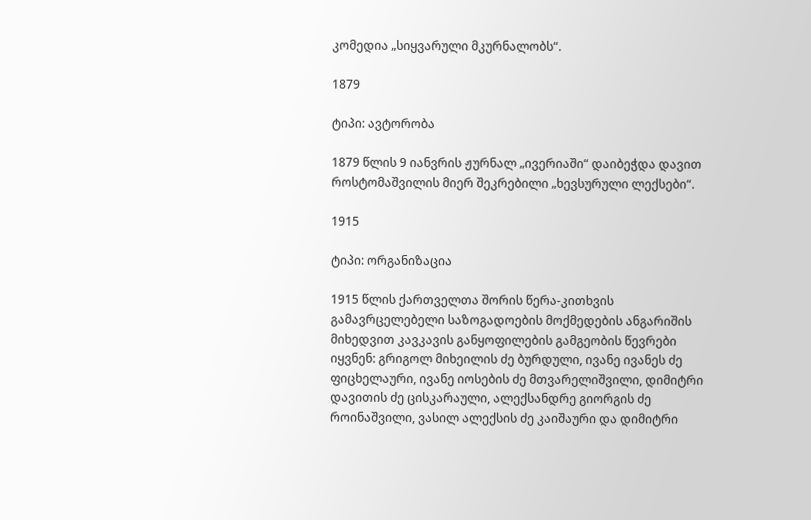კომედია „სიყვარული მკურნალობს“.

1879

ტიპი: ავტორობა

1879 წლის 9 იანვრის ჟურნალ „ივერიაში“ დაიბეჭდა დავით როსტომაშვილის მიერ შეკრებილი „ხევსურული ლექსები“.

1915

ტიპი: ორგანიზაცია

1915 წლის ქართველთა შორის წერა-კითხვის გამავრცელებელი საზოგადოების მოქმედების ანგარიშის მიხედვით კავკავის განყოფილების გამგეობის წევრები იყვნენ: გრიგოლ მიხეილის ძე ბურდული, ივანე ივანეს ძე ფიცხელაური, ივანე იოსების ძე მთვარელიშვილი, დიმიტრი დავითის ძე ცისკარაული, ალექსანდრე გიორგის ძე როინაშვილი, ვასილ ალექსის ძე კაიშაური და დიმიტრი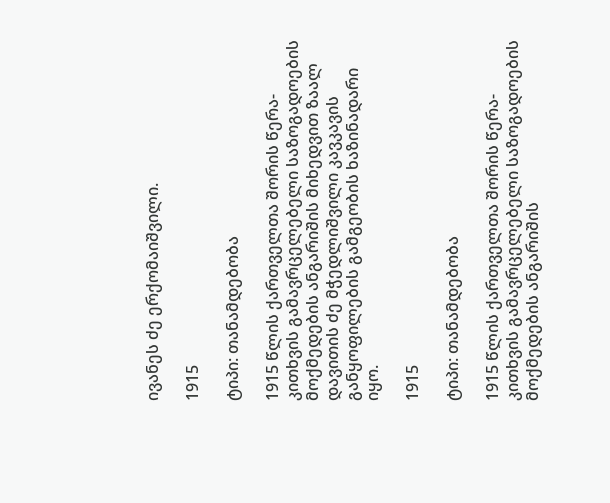ივანეს ძე ერქომაიშვილი.

1915

ტიპი: თანამდებობა

1915 წლის ქართველთა შორის წერა-კითხვის გამავრცელებელი საზოგადოების მოქმედების ანგარიშის მიხედვით ზაალ დავითის ძე მჭედლიშვილი კავკავის განყოფილების გამგეობის ხაზინადარი იყო.

1915

ტიპი: თანამდებობა

1915 წლის ქართველთა შორის წერა-კითხვის გამავრცელებელი საზოგადოების მოქმედების ანგარიშის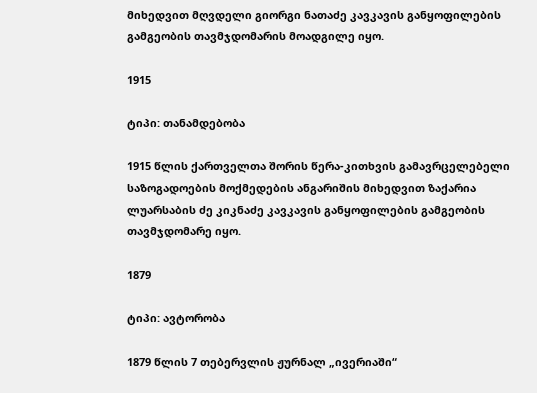მიხედვით მღვდელი გიორგი ნათაძე კავკავის განყოფილების გამგეობის თავმჯდომარის მოადგილე იყო.

1915

ტიპი: თანამდებობა

1915 წლის ქართველთა შორის წერა-კითხვის გამავრცელებელი საზოგადოების მოქმედების ანგარიშის მიხედვით ზაქარია ლუარსაბის ძე კიკნაძე კავკავის განყოფილების გამგეობის თავმჯდომარე იყო.

1879

ტიპი: ავტორობა

1879 წლის 7 თებერვლის ჟურნალ „ივერიაში“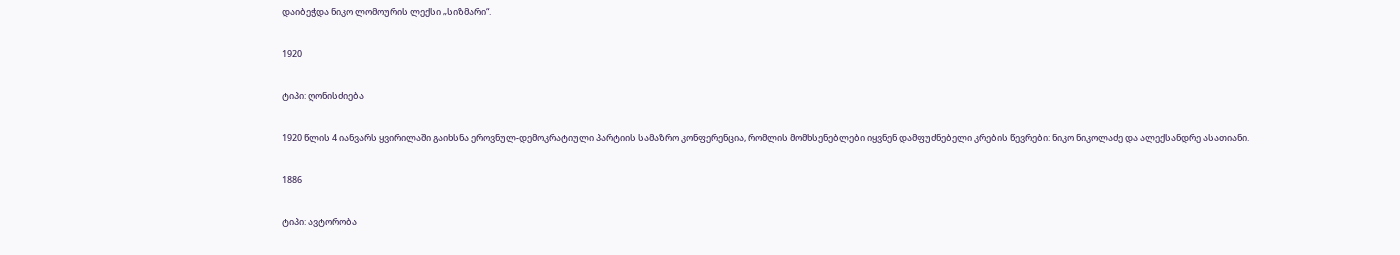დაიბეჭდა ნიკო ლომოურის ლექსი „სიზმარი“.

1920

ტიპი: ღონისძიება

1920 წლის 4 იანვარს ყვირილაში გაიხსნა ეროვნულ-დემოკრატიული პარტიის სამაზრო კონფერენცია, რომლის მომხსენებლები იყვნენ დამფუძნებელი კრების წევრები: ნიკო ნიკოლაძე და ალექსანდრე ასათიანი.

1886

ტიპი: ავტორობა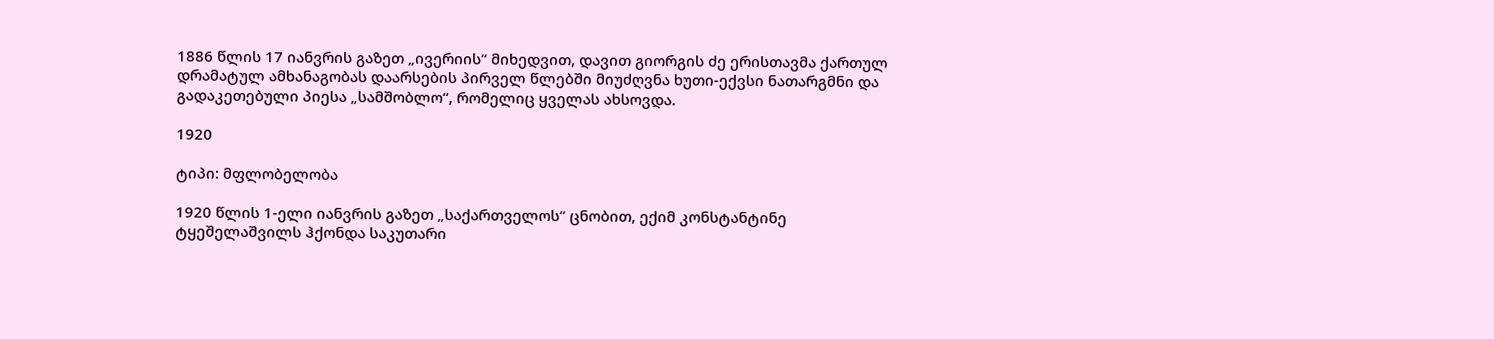1886 წლის 17 იანვრის გაზეთ „ივერიის“ მიხედვით, დავით გიორგის ძე ერისთავმა ქართულ დრამატულ ამხანაგობას დაარსების პირველ წლებში მიუძღვნა ხუთი-ექვსი ნათარგმნი და გადაკეთებული პიესა „სამშობლო“, რომელიც ყველას ახსოვდა.

1920

ტიპი: მფლობელობა

1920 წლის 1-ელი იანვრის გაზეთ „საქართველოს“ ცნობით, ექიმ კონსტანტინე ტყეშელაშვილს ჰქონდა საკუთარი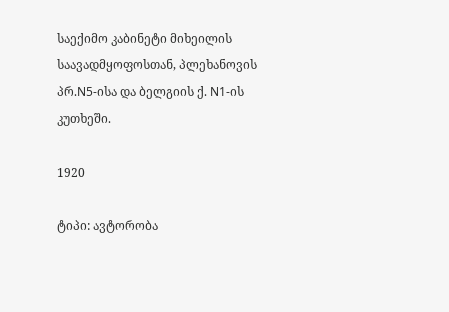საექიმო კაბინეტი მიხეილის საავადმყოფოსთან, პლეხანოვის პრ.N5-ისა და ბელგიის ქ. N1-ის კუთხეში.

1920

ტიპი: ავტორობა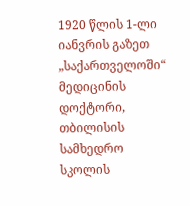1920 წლის 1-ლი იანვრის გაზეთ „საქართველოში“ მედიცინის დოქტორი, თბილისის სამხედრო სკოლის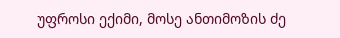უფროსი ექიმი, მოსე ანთიმოზის ძე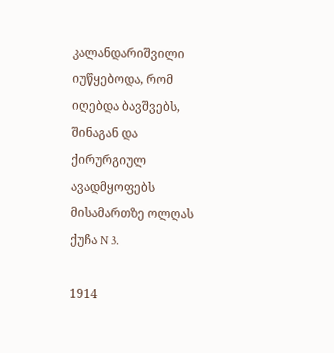კალანდარიშვილი იუწყებოდა, რომ იღებდა ბავშვებს, შინაგან და ქირურგიულ ავადმყოფებს მისამართზე ოლღას ქუჩა N 3.

1914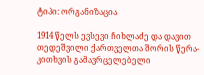ტიპი: ორგანიზაცია

1914 წელს ევსევი ჩიხლაძე და დავით თედეშვილი ქართველთა შორის წერა-კითხვის გამავრცელებელი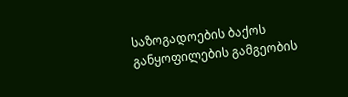საზოგადოების ბაქოს განყოფილების გამგეობის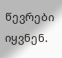წევრები იყვნენ.